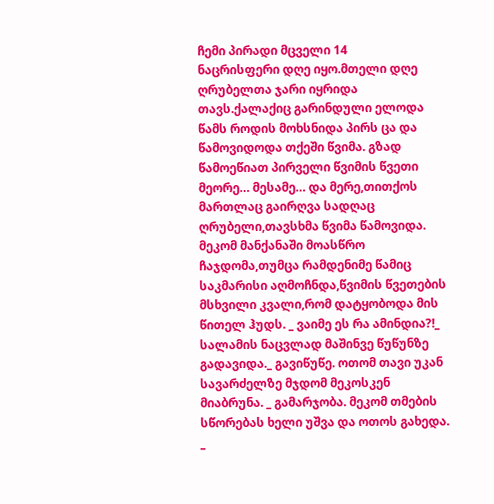ჩემი პირადი მცველი 14
ნაცრისფერი დღე იყო.მთელი დღე ღრუბელთა ჯარი იყრიდა თავს.ქალაქიც გარინდული ელოდა წამს როდის მოხსნიდა პირს ცა და წამოვიდოდა თქეში წვიმა. გზად წამოეწიათ პირველი წვიმის წვეთი მეორე… მესამე… და მერე,თითქოს მართლაც გაირღვა სადღაც ღრუბელი,თავსხმა წვიმა წამოვიდა. მეკომ მანქანაში მოასწრო ჩაჯდომა,თუმცა რამდენიმე წამიც საკმარისი აღმოჩნდა,წვიმის წვეთების მსხვილი კვალი,რომ დატყობოდა მის წითელ ჰუდს. _ ვაიმე ეს რა ამინდია?!_ სალამის ნაცვლად მაშინვე წუწუნზე გადავიდა._ გავიწუწე. ოთომ თავი უკან სავარძელზე მჯდომ მეკოსკენ მიაბრუნა. _ გამარჯობა. მეკომ თმების სწორებას ხელი უშვა და ოთოს გახედა. _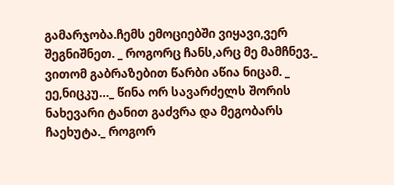გამარჯობა.ჩემს ემოციებში ვიყავი,ვერ შეგნიშნეთ. _ როგორც ჩანს,არც მე მამჩნევ._ ვითომ გაბრაზებით წარბი აწია ნიცამ. _ ეე,ნიცკუ…_ წინა ორ სავარძელს შორის ნახევარი ტანით გაძვრა და მეგობარს ჩაეხუტა._ როგორ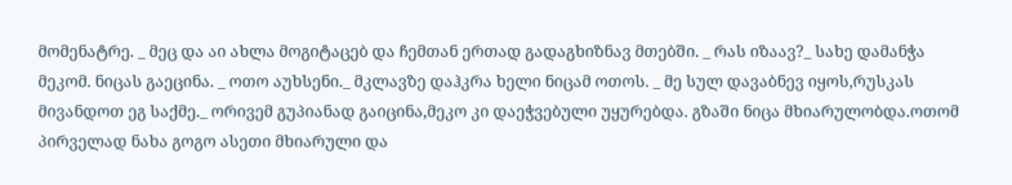მომენატრე. _ მეც და აი ახლა მოგიტაცებ და ჩემთან ერთად გადაგხიზნავ მთებში. _ რას იზაავ?_ სახე დამანჭა მეკომ. ნიცას გაეცინა. _ ოთო აუხსენი._ მკლავზე დაჰკრა ხელი ნიცამ ოთოს. _ მე სულ დავაბნევ იყოს,რუსკას მივანდოთ ეგ საქმე._ ორივემ გუპიანად გაიცინა,მეკო კი დაეჭვებული უყურებდა. გზაში ნიცა მხიარულობდა.ოთომ პირველად ნახა გოგო ასეთი მხიარული და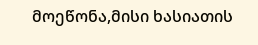მოეწონა,მისი ხასიათის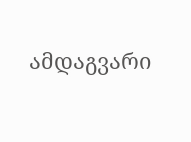ამდაგვარი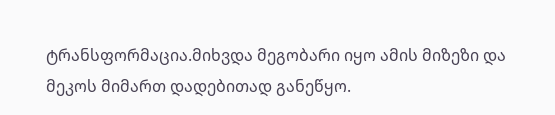ტრანსფორმაცია.მიხვდა მეგობარი იყო ამის მიზეზი და მეკოს მიმართ დადებითად განეწყო.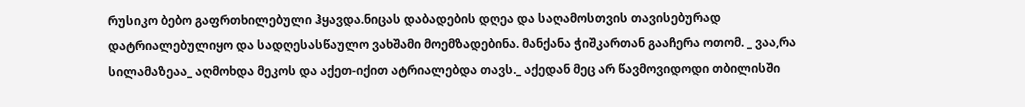რუსიკო ბებო გაფრთხილებული ჰყავდა.ნიცას დაბადების დღეა და საღამოსთვის თავისებურად დატრიალებულიყო და სადღესასწაულო ვახშამი მოემზადებინა. მანქანა ჭიშკართან გააჩერა ოთომ. _ ვაა,რა სილამაზეაა_ აღმოხდა მეკოს და აქეთ-იქით ატრიალებდა თავს._ აქედან მეც არ წავმოვიდოდი თბილისში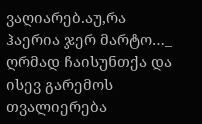ვაღიარებ.აუ,რა ჰაერია ჯერ მარტო…_ ღრმად ჩაისუნთქა და ისევ გარემოს თვალიერება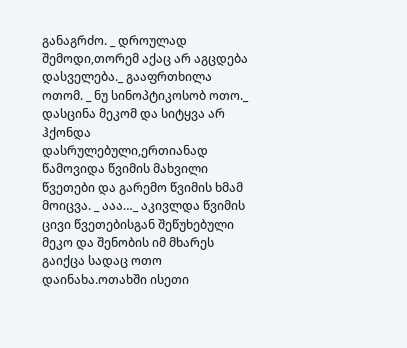განაგრძო. _ დროულად შემოდი,თორემ აქაც არ აგცდება დასველება._ გააფრთხილა ოთომ. _ ნუ სინოპტიკოსობ ოთო._ დასცინა მეკომ და სიტყვა არ ჰქონდა დასრულებული,ერთიანად წამოვიდა წვიმის მახვილი წვეთები და გარემო წვიმის ხმამ მოიცვა. _ ააა…_ აკივლდა წვიმის ცივი წვეთებისგან შეწუხებული მეკო და შენობის იმ მხარეს გაიქცა სადაც ოთო დაინახა.ოთახში ისეთი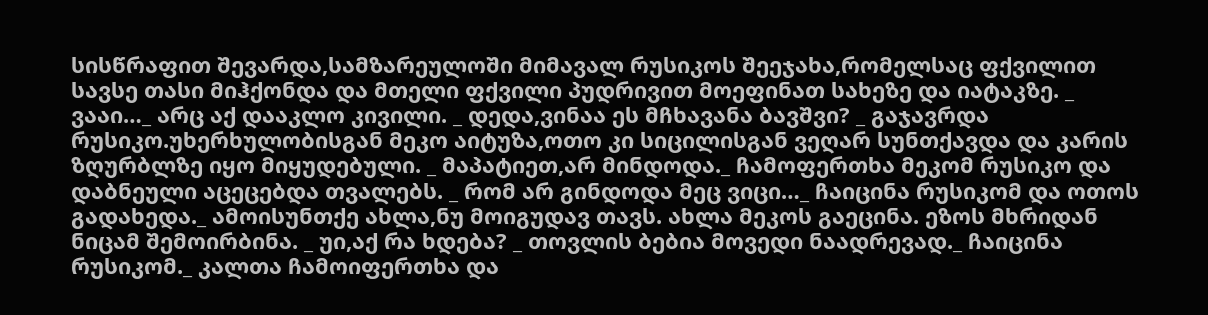სისწრაფით შევარდა,სამზარეულოში მიმავალ რუსიკოს შეეჯახა,რომელსაც ფქვილით სავსე თასი მიჰქონდა და მთელი ფქვილი პუდრივით მოეფინათ სახეზე და იატაკზე. _ ვააი…_ არც აქ დააკლო კივილი. _ დედა,ვინაა ეს მჩხავანა ბავშვი? _ გაჯავრდა რუსიკო.უხერხულობისგან მეკო აიტუზა,ოთო კი სიცილისგან ვეღარ სუნთქავდა და კარის ზღურბლზე იყო მიყუდებული. _ მაპატიეთ,არ მინდოდა._ ჩამოფერთხა მეკომ რუსიკო და დაბნეული აცეცებდა თვალებს. _ რომ არ გინდოდა მეც ვიცი…_ ჩაიცინა რუსიკომ და ოთოს გადახედა._ ამოისუნთქე ახლა,ნუ მოიგუდავ თავს. ახლა მეკოს გაეცინა. ეზოს მხრიდან ნიცამ შემოირბინა. _ უი,აქ რა ხდება? _ თოვლის ბებია მოვედი ნაადრევად._ ჩაიცინა რუსიკომ._ კალთა ჩამოიფერთხა და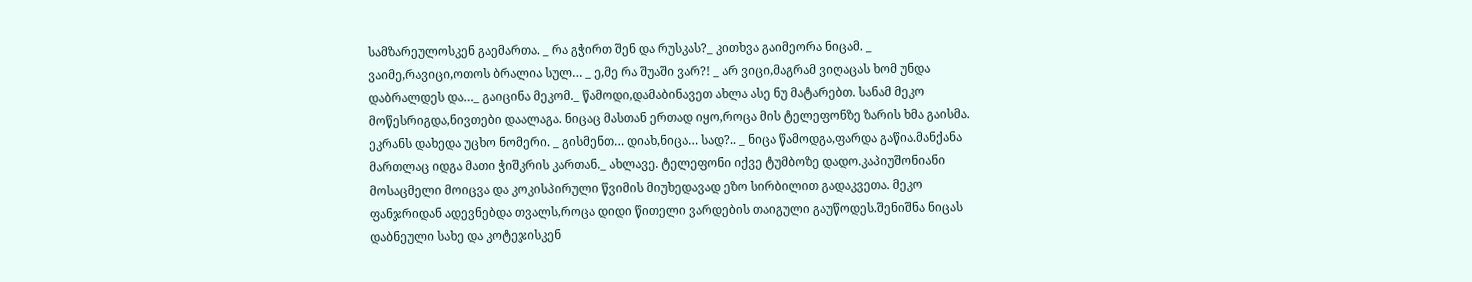სამზარეულოსკენ გაემართა. _ რა გჭირთ შენ და რუსკას?_ კითხვა გაიმეორა ნიცამ. _ ვაიმე,რავიცი,ოთოს ბრალია სულ… _ ე,მე რა შუაში ვარ?! _ არ ვიცი,მაგრამ ვიღაცას ხომ უნდა დაბრალდეს და…_ გაიცინა მეკომ._ წამოდი,დამაბინავეთ ახლა ასე ნუ მატარებთ. სანამ მეკო მოწესრიგდა,ნივთები დაალაგა. ნიცაც მასთან ერთად იყო,როცა მის ტელეფონზე ზარის ხმა გაისმა. ეკრანს დახედა უცხო ნომერი. _ გისმენთ… დიახ,ნიცა… სად?.. _ ნიცა წამოდგა,ფარდა გაწია.მანქანა მართლაც იდგა მათი ჭიშკრის კართან._ ახლავე. ტელეფონი იქვე ტუმბოზე დადო.კაპიუშონიანი მოსაცმელი მოიცვა და კოკისპირული წვიმის მიუხედავად ეზო სირბილით გადაკვეთა. მეკო ფანჯრიდან ადევნებდა თვალს,როცა დიდი წითელი ვარდების თაიგული გაუწოდეს.შენიშნა ნიცას დაბნეული სახე და კოტეჯისკენ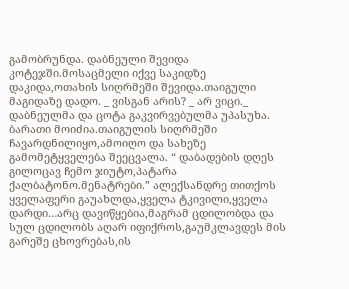გამობრუნდა. დაბნეული შევიდა კოტეჯში.მოსაცმელი იქვე საკიდზე დაკიდა,ოთახის სიღრმეში შევიდა.თაიგული მაგიდაზე დადო. _ ვისგან არის? _ არ ვიცი._ დაბნეულმა და ცოტა გაკვირვებულმა უპასუხა. ბარათი მოიძია.თაიგულის სიღრმეში ჩავარდნილიყო,ამოიღო და სახეზე გამომეტყველება შეეცვალა. “ დაბადების დღეს გილოცავ ჩემო ჯიუტო,პატარა ქალბატონო.მენატრები.” ალექსანდრე თითქოს ყველაფერი გაუახლდა,ყველა ტკივილი,ყველა დარდი…არც დავიწყებია,მაგრამ ცდილობდა და სულ ცდილობს აღარ იფიქროს,გაუმკლავდეს მის გარეშე ცხოვრებას,ის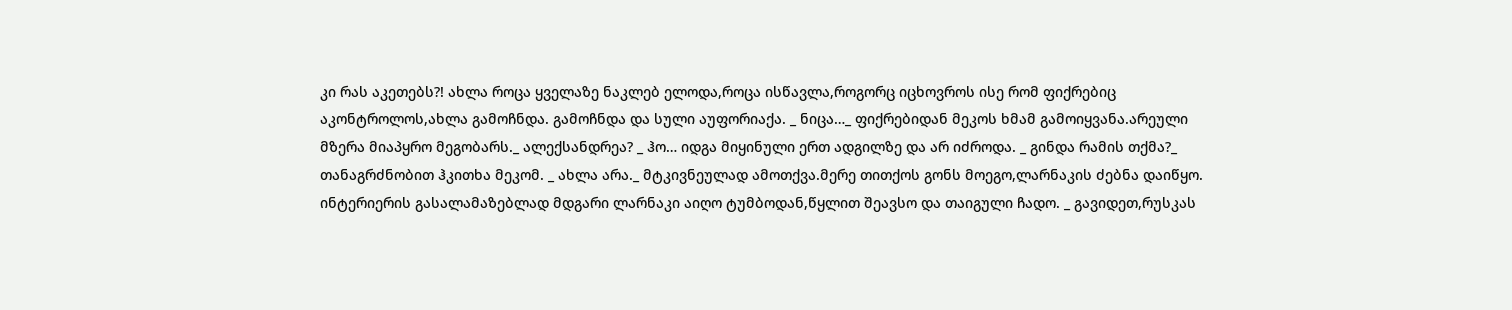კი რას აკეთებს?! ახლა როცა ყველაზე ნაკლებ ელოდა,როცა ისწავლა,როგორც იცხოვროს ისე რომ ფიქრებიც აკონტროლოს,ახლა გამოჩნდა. გამოჩნდა და სული აუფორიაქა. _ ნიცა…_ ფიქრებიდან მეკოს ხმამ გამოიყვანა.არეული მზერა მიაპყრო მეგობარს._ ალექსანდრეა? _ ჰო… იდგა მიყინული ერთ ადგილზე და არ იძროდა. _ გინდა რამის თქმა?_ თანაგრძნობით ჰკითხა მეკომ. _ ახლა არა._ მტკივნეულად ამოთქვა.მერე თითქოს გონს მოეგო,ლარნაკის ძებნა დაიწყო. ინტერიერის გასალამაზებლად მდგარი ლარნაკი აიღო ტუმბოდან,წყლით შეავსო და თაიგული ჩადო. _ გავიდეთ,რუსკას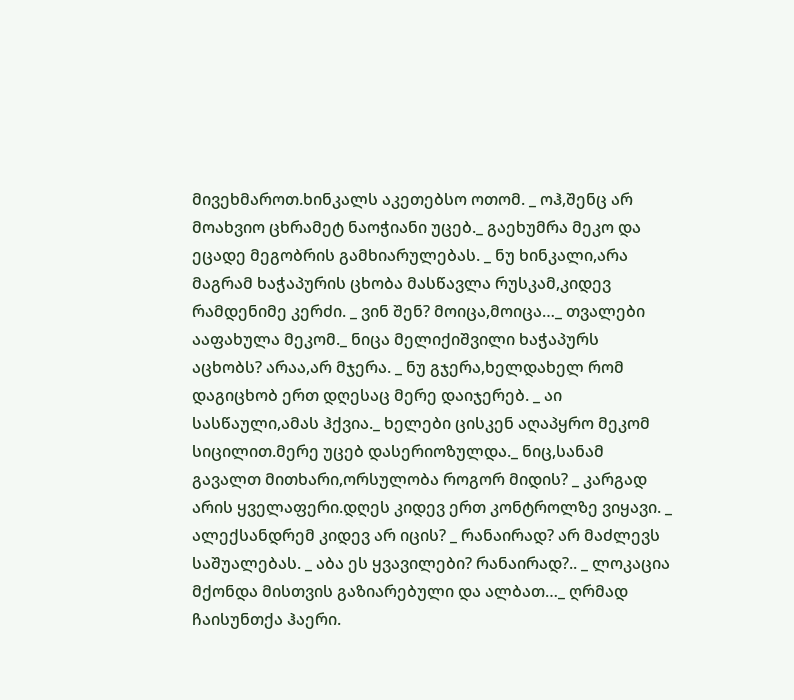მივეხმაროთ.ხინკალს აკეთებსო ოთომ. _ ოჰ,შენც არ მოახვიო ცხრამეტ ნაოჭიანი უცებ._ გაეხუმრა მეკო და ეცადე მეგობრის გამხიარულებას. _ ნუ ხინკალი,არა მაგრამ ხაჭაპურის ცხობა მასწავლა რუსკამ,კიდევ რამდენიმე კერძი. _ ვინ შენ? მოიცა,მოიცა…_ თვალები ააფახულა მეკომ._ ნიცა მელიქიშვილი ხაჭაპურს აცხობს? არაა,არ მჯერა. _ ნუ გჯერა,ხელდახელ რომ დაგიცხობ ერთ დღესაც მერე დაიჯერებ. _ აი სასწაული,ამას ჰქვია._ ხელები ცისკენ აღაპყრო მეკომ სიცილით.მერე უცებ დასერიოზულდა._ ნიც,სანამ გავალთ მითხარი,ორსულობა როგორ მიდის? _ კარგად არის ყველაფერი.დღეს კიდევ ერთ კონტროლზე ვიყავი. _ ალექსანდრემ კიდევ არ იცის? _ რანაირად? არ მაძლევს საშუალებას. _ აბა ეს ყვავილები? რანაირად?.. _ ლოკაცია მქონდა მისთვის გაზიარებული და ალბათ…_ ღრმად ჩაისუნთქა ჰაერი.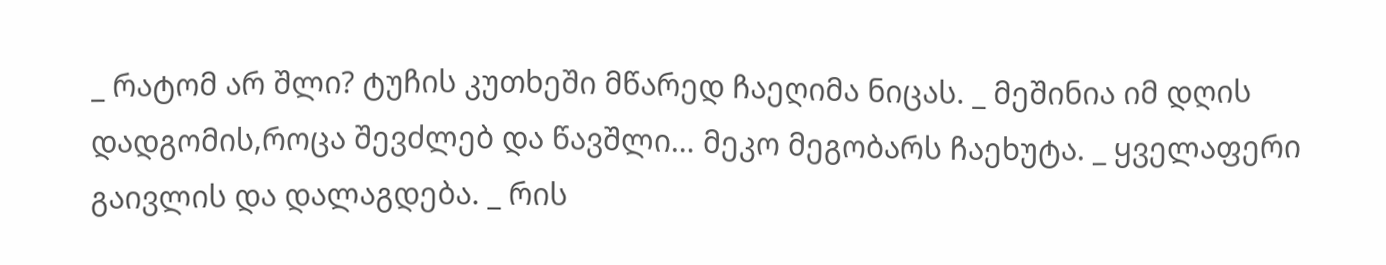_ რატომ არ შლი? ტუჩის კუთხეში მწარედ ჩაეღიმა ნიცას. _ მეშინია იმ დღის დადგომის,როცა შევძლებ და წავშლი… მეკო მეგობარს ჩაეხუტა. _ ყველაფერი გაივლის და დალაგდება. _ რის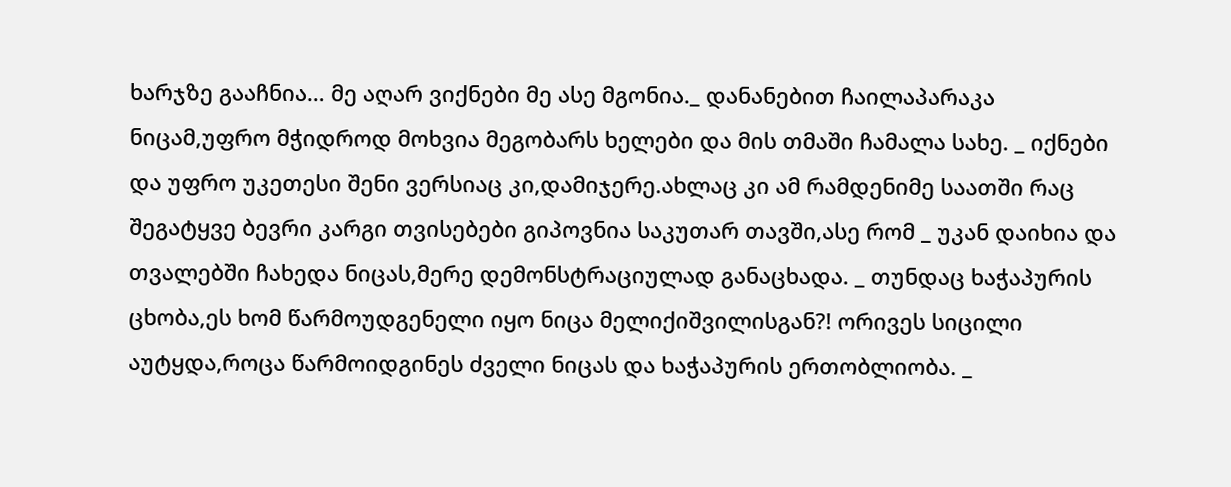ხარჯზე გააჩნია… მე აღარ ვიქნები მე ასე მგონია._ დანანებით ჩაილაპარაკა ნიცამ,უფრო მჭიდროდ მოხვია მეგობარს ხელები და მის თმაში ჩამალა სახე. _ იქნები და უფრო უკეთესი შენი ვერსიაც კი,დამიჯერე.ახლაც კი ამ რამდენიმე საათში რაც შეგატყვე ბევრი კარგი თვისებები გიპოვნია საკუთარ თავში,ასე რომ _ უკან დაიხია და თვალებში ჩახედა ნიცას,მერე დემონსტრაციულად განაცხადა. _ თუნდაც ხაჭაპურის ცხობა,ეს ხომ წარმოუდგენელი იყო ნიცა მელიქიშვილისგან?! ორივეს სიცილი აუტყდა,როცა წარმოიდგინეს ძველი ნიცას და ხაჭაპურის ერთობლიობა. _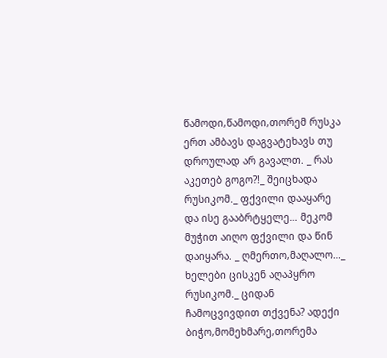წამოდი,წამოდი,თორემ რუსკა ერთ ამბავს დაგვატეხავს თუ დროულად არ გავალთ. _ რას აკეთებ გოგო?!_ შეიცხადა რუსიკომ._ ფქვილი დააყარე და ისე გააბრტყელე… მეკომ მუჭით აიღო ფქვილი და წინ დაიყარა. _ ღმერთო,მაღალო…_ ხელები ცისკენ აღაპყრო რუსიკომ._ ციდან ჩამოცვივდით თქვენა? ადექი ბიჭო,მომეხმარე,თორემა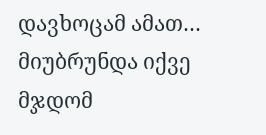დავხოცამ ამათ… მიუბრუნდა იქვე მჯდომ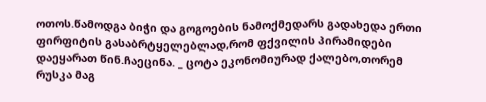ოთოს.წამოდგა ბიჭი და გოგოების ნამოქმედარს გადახედა ერთი ფირფიტის გასაბრტყელებლად,რომ ფქვილის პირამიდები დაეყარათ წინ.ჩაეცინა. _ ცოტა ეკონომიურად ქალებო,თორემ რუსკა მაგ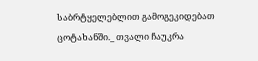საბრტყელებლით გამოგეკიდებათ ცოტახანში._ თვალი ჩაუკრა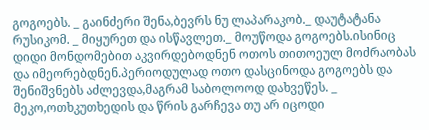გოგოებს. _ გაინძერი შენა,ბევრს ნუ ლაპარაკობ._ დაუტატანა რუსიკომ. _ მიყურეთ და ისწავლეთ._ მოუწოდა გოგოებს.ისინიც დიდი მონდომებით აკვირდებოდნენ ოთოს თითოეულ მოძრაობას და იმეორებდნენ.პერიოდულად ოთო დასცინოდა გოგოებს და შენიშვნებს აძლევდა,მაგრამ საბოლოოდ დახვეწეს. _ მეკო,ოთხკუთხედის და წრის გარჩევა თუ არ იცოდი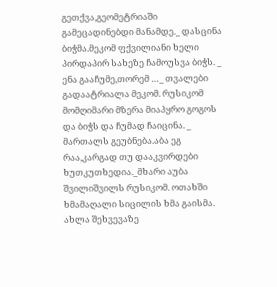გეთქვა,გეომეტრიაში გამეცადინებდი მანამდე._ დასცინა ბიჭმა.მეკომ ფქვილიანი ხელი პირდაპირ სახეზე ჩამოუსვა ბიჭს. _ ენა გააჩუმე,თორემ …_ თვალები გადაატრიალა მეკომ. რუსიკომ მომღიმარი მზერა მიაპყრო გოგოს და ბიჭს და ჩუმად ჩაიცინა. _ მართალს გეუბნება.აბა ეგ რაა,კარგად თუ დააკვირდები ხუთკუთხედია._მხარი აუბა შვილიშვილს რუსიკომ. ოთახში ხმამაღალი სიცილის ხმა გაისმა. ახლა შეხვევაზე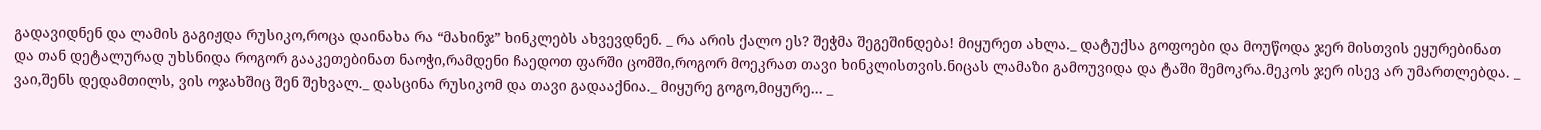გადავიდნენ და ლამის გაგიჟდა რუსიკო,როცა დაინახა რა “მახინჯ” ხინკლებს ახვევდნენ. _ რა არის ქალო ეს? შეჭმა შეგეშინდება! მიყურეთ ახლა._ დატუქსა გოფოები და მოუწოდა ჯერ მისთვის ეყურებინათ და თან დეტალურად უხსნიდა როგორ გააკეთებინათ ნაოჭი,რამდენი ჩაედოთ ფარში ცომში,როგორ მოეკრათ თავი ხინკლისთვის.ნიცას ლამაზი გამოუვიდა და ტაში შემოკრა.მეკოს ჯერ ისევ არ უმართლებდა. _ ვაი,შენს დედამთილს, ვის ოჯახშიც შენ შეხვალ._ დასცინა რუსიკომ და თავი გადააქნია._ მიყურე გოგო,მიყურე… _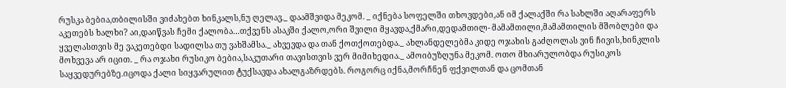რუსკა ბებია,თბილისში ვიძახებთ ხინკალს,ნუ ღელავ._ დაამშვიდა მეკომ. _ იქნება სოფელში თხოვდები,ან იმ ქალაქში რა სახლში აღარაფერს აკეთებს ხალხი? აი,დაიწვას ჩემი ქალობა…თქვენს ასაკში ქალო,ორი შვილი მყავდა,ქმარი,დედამთილ- მამამთილი,მამამთილის მშობლები და ყველასთვის მე ვაკეთებდი სადილსა თუ ვახშამსა._ ახვევდა და თან ქოთქოთებდა._ ახლანდელებმა კიდე ოჯახის გაძღოლას ვინ ჩივის,ხინკლის მოხვევა არ იცით. _ რა ოჯახი რუსიკო ბებია,საკუთარი თავისთვის ვერ მიმიხედია._ ამოიბუზღუნა მეკომ. ოთო მხიარულობდა რუსიკოს საყვედურებზე.იცოდა ქალი სიყვარულით ტუქსავდა ახალგაზრდებს. როგორც იქნა,მორჩნენ ფქვილთან და ცომთან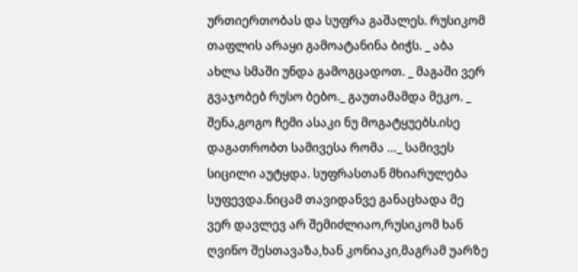ურთიერთობას და სუფრა გაშალეს. რუსიკომ თაფლის არაყი გამოატანინა ბიჭს. _ აბა ახლა სმაში უნდა გამოგცადოთ. _ მაგაში ვერ გვაჯობებ რუსო ბებო._ გაუთამამდა მეკო. _ შენა,გოგო ჩემი ასაკი ნუ მოგატყუებს.ისე დაგათრობთ სამივესა რომა …_ სამივეს სიცილი აუტყდა. სუფრასთან მხიარულება სუფევდა.ნიცამ თავიდანვე განაცხადა მე ვერ დავლევ არ შემიძლიაო,რუსიკომ ხან ღვინო შესთავაზა,ხან კონიაკი,მაგრამ უარზე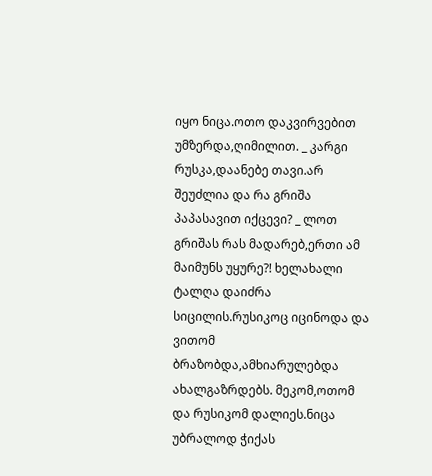იყო ნიცა.ოთო დაკვირვებით უმზერდა,ღიმილით. _ კარგი რუსკა,დაანებე თავი.არ შეუძლია და რა გრიშა პაპასავით იქცევი? _ ლოთ გრიშას რას მადარებ,ერთი ამ მაიმუნს უყურე?! ხელახალი ტალღა დაიძრა სიცილის.რუსიკოც იცინოდა და ვითომ ბრაზობდა,ამხიარულებდა ახალგაზრდებს. მეკომ,ოთომ და რუსიკომ დალიეს.ნიცა უბრალოდ ჭიქას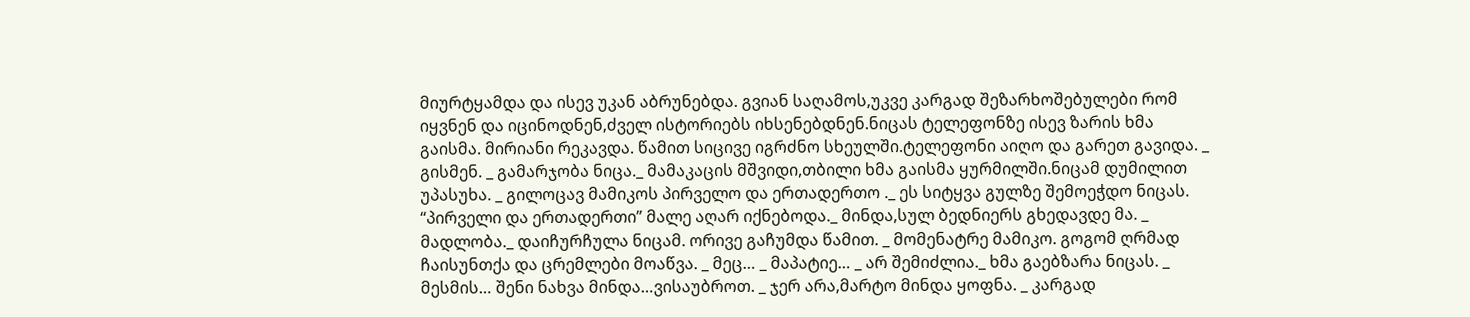მიურტყამდა და ისევ უკან აბრუნებდა. გვიან საღამოს,უკვე კარგად შეზარხოშებულები რომ იყვნენ და იცინოდნენ,ძველ ისტორიებს იხსენებდნენ.ნიცას ტელეფონზე ისევ ზარის ხმა გაისმა. მირიანი რეკავდა. წამით სიცივე იგრძნო სხეულში.ტელეფონი აიღო და გარეთ გავიდა. _ გისმენ. _ გამარჯობა ნიცა._ მამაკაცის მშვიდი,თბილი ხმა გაისმა ყურმილში.ნიცამ დუმილით უპასუხა. _ გილოცავ მამიკოს პირველო და ერთადერთო ._ ეს სიტყვა გულზე შემოეჭდო ნიცას. “პირველი და ერთადერთი” მალე აღარ იქნებოდა._ მინდა,სულ ბედნიერს გხედავდე მა. _ მადლობა._ დაიჩურჩულა ნიცამ. ორივე გაჩუმდა წამით. _ მომენატრე მამიკო. გოგომ ღრმად ჩაისუნთქა და ცრემლები მოაწვა. _ მეც… _ მაპატიე… _ არ შემიძლია._ ხმა გაებზარა ნიცას. _ მესმის… შენი ნახვა მინდა…ვისაუბროთ. _ ჯერ არა,მარტო მინდა ყოფნა. _ კარგად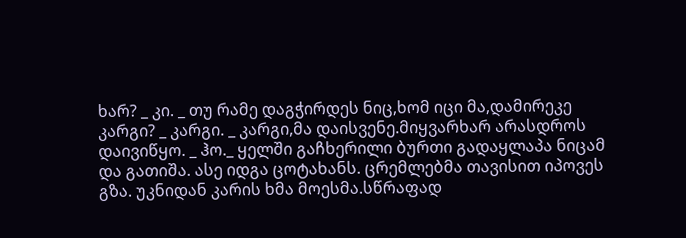ხარ? _ კი. _ თუ რამე დაგჭირდეს ნიც,ხომ იცი მა,დამირეკე კარგი? _ კარგი. _ კარგი,მა დაისვენე.მიყვარხარ არასდროს დაივიწყო. _ ჰო._ ყელში გაჩხერილი ბურთი გადაყლაპა ნიცამ და გათიშა. ასე იდგა ცოტახანს. ცრემლებმა თავისით იპოვეს გზა. უკნიდან კარის ხმა მოესმა.სწრაფად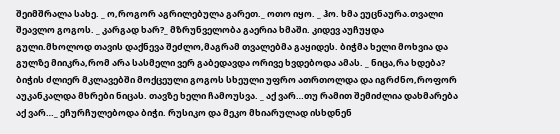შეიმშრალა სახე. _ ო,როგორ აგრილებულა გარეთ._ ოთო იყო. _ ჰო. ხმა ეუცნაურა.თვალი შეავლო გოგოს. _ კარგად ხარ?_ მზრუნველობა გაერია ხმაში. კიდევ აუჩუყდა გული.მხოლოდ თავის დაქნევა შეძლო,მაგრამ თვალებმა გაყიდეს. ბიჭმა ხელი მოხვია და გულზე მიიკრა,რომ არა სასმელი ვერ გაბედავდა ორივე ხვდებოდა ამას. _ ნიცა,რა ხდება? ბიჭის ძლიერ მკლავებში მოქცეული გოგოს სხეული უფრო ათრთოლდა და იგრძნო,როფორ აუკანკალდა მხრები ნიცას. თავზე ხელი ჩამოუსვა. _ აქ ვარ…თუ რამით შემიძლია დახმარება აქ ვარ…_ ეჩურჩულებოდა ბიჭი. რუსიკო და მეკო მხიარულად ისხდნენ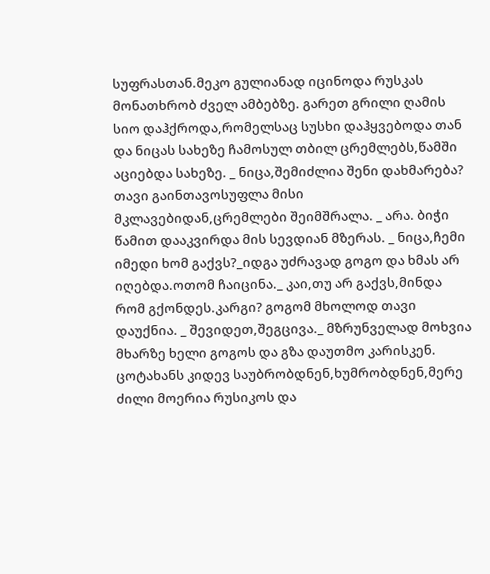სუფრასთან.მეკო გულიანად იცინოდა რუსკას მონათხრობ ძველ ამბებზე. გარეთ გრილი ღამის სიო დაჰქროდა,რომელსაც სუსხი დაჰყვებოდა თან და ნიცას სახეზე ჩამოსულ თბილ ცრემლებს,წამში აციებდა სახეზე. _ ნიცა,შემიძლია შენი დახმარება? თავი გაინთავოსუფლა მისი მკლავებიდან,ცრემლები შეიმშრალა. _ არა. ბიჭი წამით დააკვირდა მის სევდიან მზერას. _ ნიცა,ჩემი იმედი ხომ გაქვს?_იდგა უძრავად გოგო და ხმას არ იღებდა.ოთომ ჩაიცინა._ კაი,თუ არ გაქვს,მინდა რომ გქონდეს.კარგი? გოგომ მხოლოდ თავი დაუქნია. _ შევიდეთ,შეგცივა._ მზრუნველად მოხვია მხარზე ხელი გოგოს და გზა დაუთმო კარისკენ. ცოტახანს კიდევ საუბრობდნენ,ხუმრობდნენ,მერე ძილი მოერია რუსიკოს და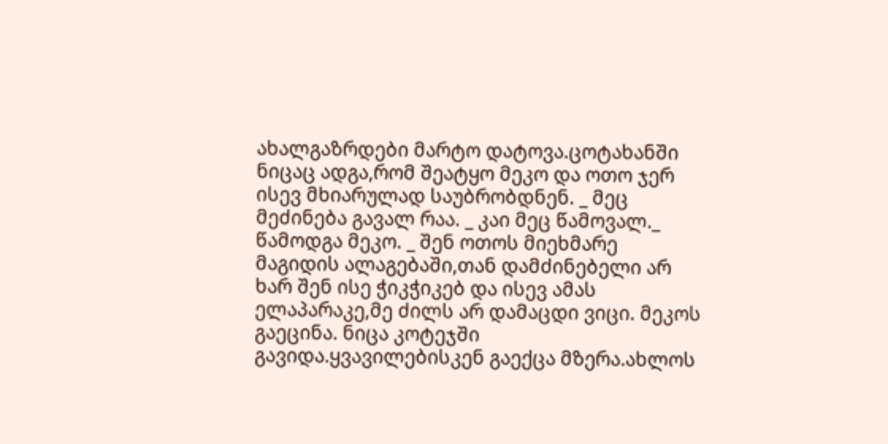ახალგაზრდები მარტო დატოვა.ცოტახანში ნიცაც ადგა,რომ შეატყო მეკო და ოთო ჯერ ისევ მხიარულად საუბრობდნენ. _ მეც მეძინება გავალ რაა. _ კაი მეც წამოვალ._ წამოდგა მეკო. _ შენ ოთოს მიეხმარე მაგიდის ალაგებაში,თან დამძინებელი არ ხარ შენ ისე ჭიკჭიკებ და ისევ ამას ელაპარაკე,მე ძილს არ დამაცდი ვიცი. მეკოს გაეცინა. ნიცა კოტეჯში გავიდა.ყვავილებისკენ გაექცა მზერა.ახლოს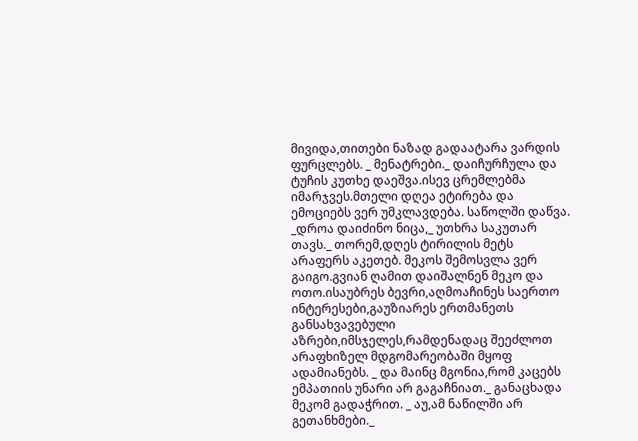მივიდა,თითები ნაზად გადაატარა ვარდის ფურცლებს. _ მენატრები._ დაიჩურჩულა და ტუჩის კუთხე დაეშვა.ისევ ცრემლებმა იმარჯვეს.მთელი დღეა ეტირება და ემოციებს ვერ უმკლავდება. საწოლში დაწვა. _დროა დაიძინო ნიცა,_ უთხრა საკუთარ თავს._ თორემ,დღეს ტირილის მეტს არაფერს აკეთებ. მეკოს შემოსვლა ვერ გაიგო.გვიან ღამით დაიშალნენ მეკო და ოთო.ისაუბრეს ბევრი,აღმოაჩინეს საერთო ინტერესები,გაუზიარეს ერთმანეთს განსახვავებული აზრები,იმსჯელეს,რამდენადაც შეეძლოთ არაფხიზელ მდგომარეობაში მყოფ ადამიანებს. _ და მაინც მგონია,რომ კაცებს ემპათიის უნარი არ გაგაჩნიათ._ განაცხადა მეკომ გადაჭრით. _ აუ,ამ ნაწილში არ გეთანხმები._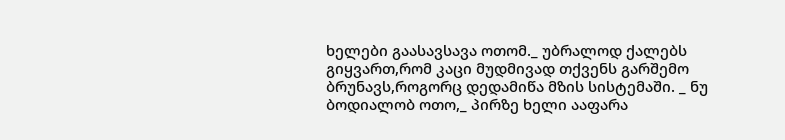ხელები გაასავსავა ოთომ._ უბრალოდ ქალებს გიყვართ,რომ კაცი მუდმივად თქვენს გარშემო ბრუნავს,როგორც დედამიწა მზის სისტემაში. _ ნუ ბოდიალობ ოთო,_ პირზე ხელი ააფარა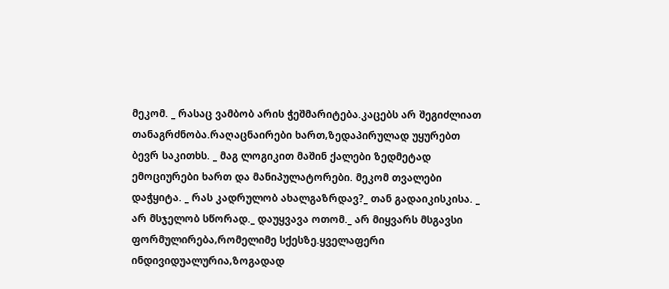მეკომ. _ რასაც ვამბობ არის ჭეშმარიტება.კაცებს არ შეგიძლიათ თანაგრძნობა.რაღაცნაირები ხართ,ზედაპირულად უყურებთ ბევრ საკითხს. _ მაგ ლოგიკით მაშინ ქალები ზედმეტად ემოციურები ხართ და მანიპულატორები. მეკომ თვალები დაჭყიტა. _ რას კადრულობ ახალგაზრდავ?_ თან გადაიკისკისა. _ არ მსჯელობ სწორად._ დაუყვავა ოთომ._ არ მიყვარს მსგავსი ფორმულირება,რომელიმე სქესზე.ყველაფერი ინდივიდუალურია,ზოგადად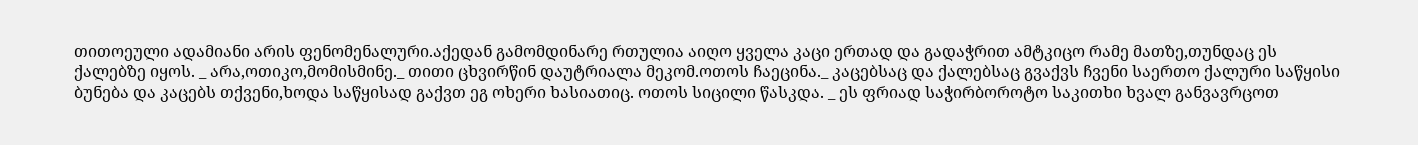თითოეული ადამიანი არის ფენომენალური.აქედან გამომდინარე რთულია აიღო ყველა კაცი ერთად და გადაჭრით ამტკიცო რამე მათზე,თუნდაც ეს ქალებზე იყოს. _ არა,ოთიკო,მომისმინე._ თითი ცხვირწინ დაუტრიალა მეკომ.ოთოს ჩაეცინა._ კაცებსაც და ქალებსაც გვაქვს ჩვენი საერთო ქალური საწყისი ბუნება და კაცებს თქვენი,ხოდა საწყისად გაქვთ ეგ ოხერი ხასიათიც. ოთოს სიცილი წასკდა. _ ეს ფრიად საჭირბოროტო საკითხი ხვალ განვავრცოთ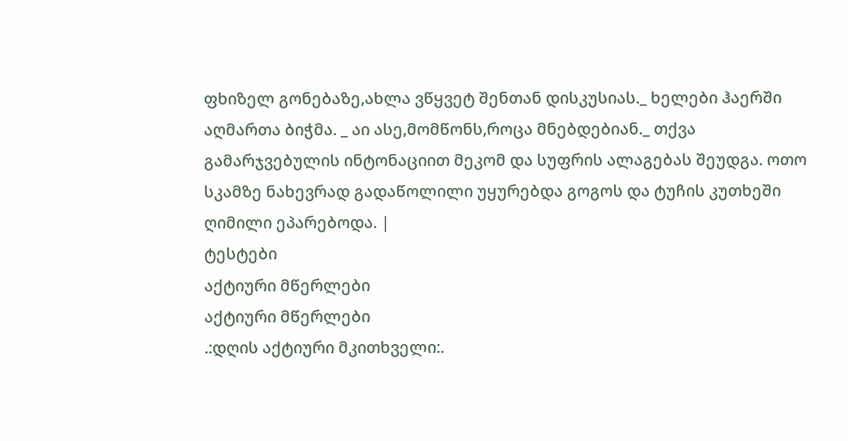ფხიზელ გონებაზე,ახლა ვწყვეტ შენთან დისკუსიას._ ხელები ჰაერში აღმართა ბიჭმა. _ აი ასე,მომწონს,როცა მნებდებიან._ თქვა გამარჯვებულის ინტონაციით მეკომ და სუფრის ალაგებას შეუდგა. ოთო სკამზე ნახევრად გადაწოლილი უყურებდა გოგოს და ტუჩის კუთხეში ღიმილი ეპარებოდა. |
ტესტები
აქტიური მწერლები
აქტიური მწერლები
.:დღის აქტიური მკითხველი:.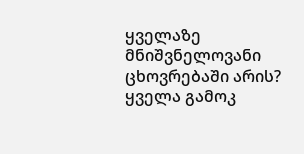ყველაზე მნიშვნელოვანი ცხოვრებაში არის?
ყველა გამოკ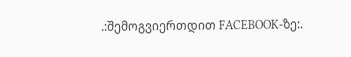.:შემოგვიერთდით FACEBOOK-ზე:.